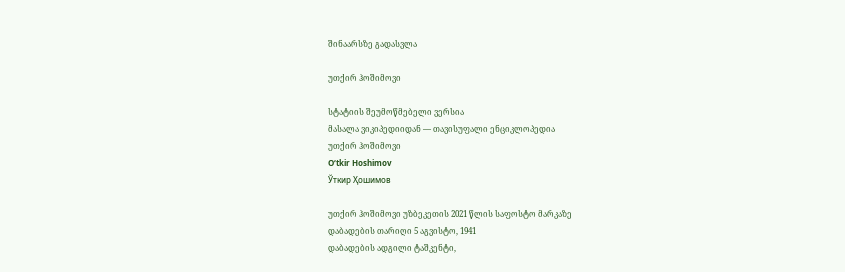შინაარსზე გადასვლა

უთქირ ჰოშიმოვი

სტატიის შეუმოწმებელი ვერსია
მასალა ვიკიპედიიდან — თავისუფალი ენციკლოპედია
უთქირ ჰოშიმოვი
Oʻtkir Hoshimov
Ўткир Ҳошимов

უთქირ ჰოშიმოვი უზბეკეთის 2021 წლის საფოსტო მარკაზე
დაბადების თარიღი 5 აგვისტო, 1941
დაბადების ადგილი ტაშკენტი,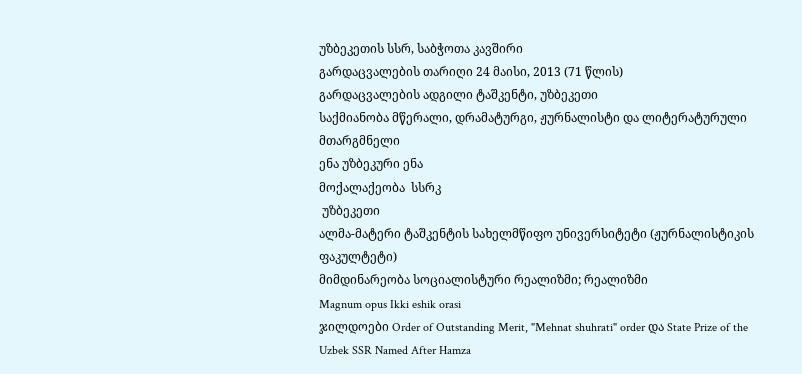უზბეკეთის სსრ, საბჭოთა კავშირი
გარდაცვალების თარიღი 24 მაისი, 2013 (71 წლის)
გარდაცვალების ადგილი ტაშკენტი, უზბეკეთი
საქმიანობა მწერალი, დრამატურგი, ჟურნალისტი და ლიტერატურული მთარგმნელი
ენა უზბეკური ენა
მოქალაქეობა  სსრკ
 უზბეკეთი
ალმა-მატერი ტაშკენტის სახელმწიფო უნივერსიტეტი (ჟურნალისტიკის ფაკულტეტი)
მიმდინარეობა სოციალისტური რეალიზმი; რეალიზმი
Magnum opus Ikki eshik orasi
ჯილდოები Order of Outstanding Merit, "Mehnat shuhrati" order და State Prize of the Uzbek SSR Named After Hamza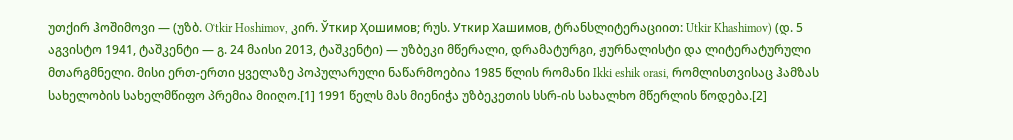უთქირ ჰოშიმოვი — (უზბ. Oʻtkir Hoshimov, კირ. Ўткир Ҳошимов; რუს. Уткир Хашимов, ტრანსლიტერაციით: Utkir Khashimov) (დ. 5 აგვისტო 1941, ტაშკენტი — გ. 24 მაისი 2013, ტაშკენტი) — უზბეკი მწერალი, დრამატურგი, ჟურნალისტი და ლიტერატურული მთარგმნელი. მისი ერთ-ერთი ყველაზე პოპულარული ნაწარმოებია 1985 წლის რომანი Ikki eshik orasi, რომლისთვისაც ჰამზას სახელობის სახელმწიფო პრემია მიიღო.[1] 1991 წელს მას მიენიჭა უზბეკეთის სსრ-ის სახალხო მწერლის წოდება.[2]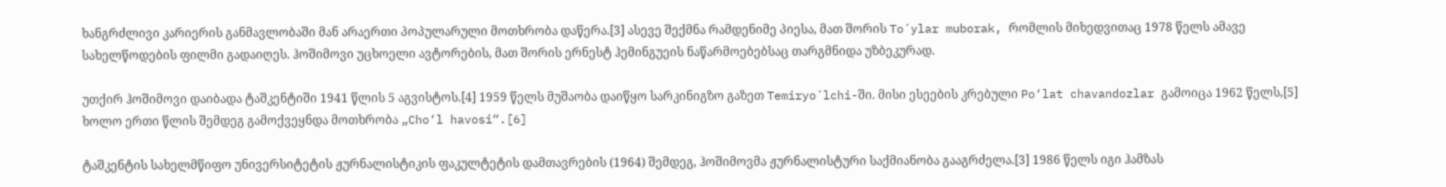ხანგრძლივი კარიერის განმავლობაში მან არაერთი პოპულარული მოთხრობა დაწერა.[3] ასევე შექმნა რამდენიმე პიესა, მათ შორის Toʻylar muborak, რომლის მიხედვითაც 1978 წელს ამავე სახელწოდების ფილმი გადაიღეს. ჰოშიმოვი უცხოელი ავტორების, მათ შორის ერნესტ ჰემინგუეის ნაწარმოებებსაც თარგმნიდა უზბეკურად.

უთქირ ჰოშიმოვი დაიბადა ტაშკენტიში 1941 წლის 5 აგვისტოს.[4] 1959 წელს მუშაობა დაიწყო სარკინიგზო გაზეთ Temiryoʻlchi-ში. მისი ესეების კრებული Po‘lat chavandozlar გამოიცა 1962 წელს,[5] ხოლო ერთი წლის შემდეგ გამოქვეყნდა მოთხრობა „Cho‘l havosi“.[6]

ტაშკენტის სახელმწიფო უნივერსიტეტის ჟურნალისტიკის ფაკულტეტის დამთავრების (1964) შემდეგ, ჰოშიმოვმა ჟურნალისტური საქმიანობა გააგრძელა.[3] 1986 წელს იგი ჰამზას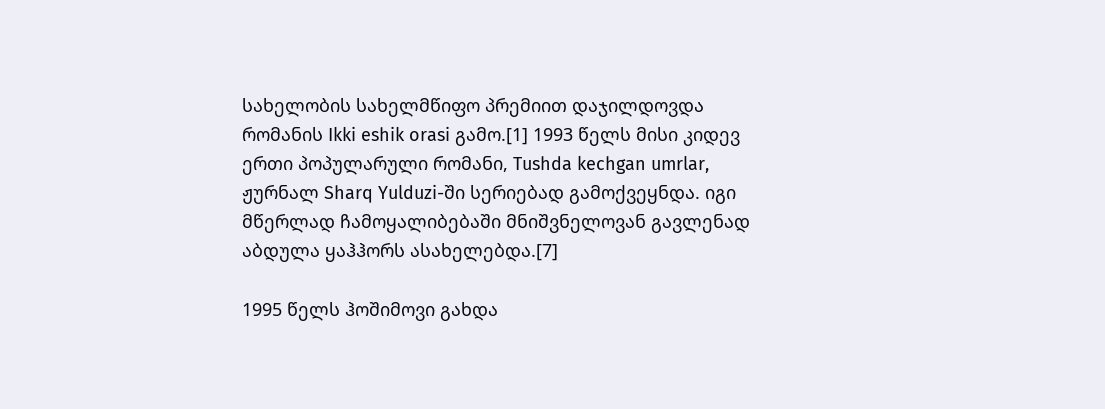სახელობის სახელმწიფო პრემიით დაჯილდოვდა რომანის Ikki eshik orasi გამო.[1] 1993 წელს მისი კიდევ ერთი პოპულარული რომანი, Tushda kechgan umrlar, ჟურნალ Sharq Yulduzi-ში სერიებად გამოქვეყნდა. იგი მწერლად ჩამოყალიბებაში მნიშვნელოვან გავლენად აბდულა ყაჰჰორს ასახელებდა.[7]

1995 წელს ჰოშიმოვი გახდა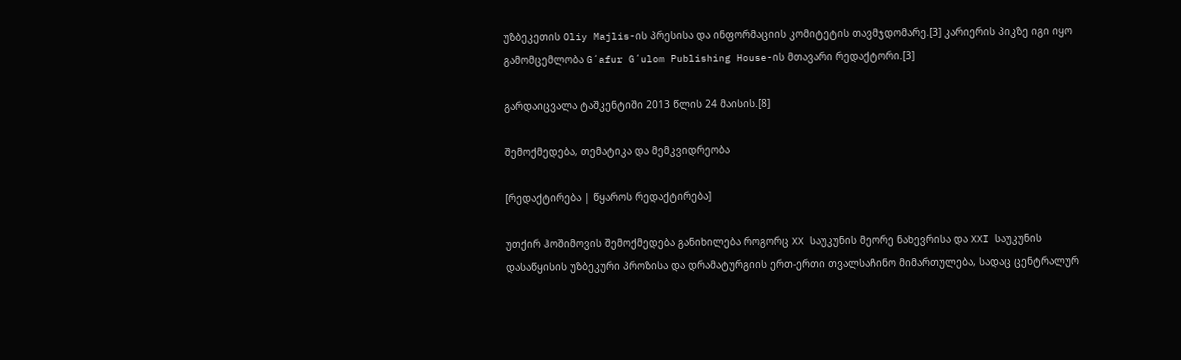უზბეკეთის Oliy Majlis-ის პრესისა და ინფორმაციის კომიტეტის თავმჯდომარე.[3] კარიერის პიკზე იგი იყო გამომცემლობა Gʻafur Gʻulom Publishing House-ის მთავარი რედაქტორი.[3]

გარდაიცვალა ტაშკენტიში 2013 წლის 24 მაისის.[8]

შემოქმედება, თემატიკა და მემკვიდრეობა

[რედაქტირება | წყაროს რედაქტირება]

უთქირ ჰოშიმოვის შემოქმედება განიხილება როგორც XX საუკუნის მეორე ნახევრისა და XXI საუკუნის დასაწყისის უზბეკური პროზისა და დრამატურგიის ერთ-ერთი თვალსაჩინო მიმართულება, სადაც ცენტრალურ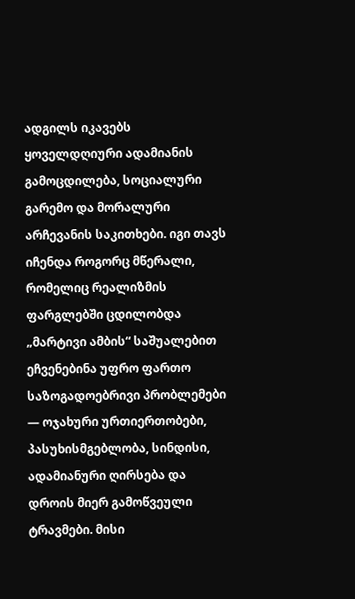ადგილს იკავებს ყოველდღიური ადამიანის გამოცდილება, სოციალური გარემო და მორალური არჩევანის საკითხები. იგი თავს იჩენდა როგორც მწერალი, რომელიც რეალიზმის ფარგლებში ცდილობდა „მარტივი ამბის“ საშუალებით ეჩვენებინა უფრო ფართო საზოგადოებრივი პრობლემები — ოჯახური ურთიერთობები, პასუხისმგებლობა, სინდისი, ადამიანური ღირსება და დროის მიერ გამოწვეული ტრავმები. მისი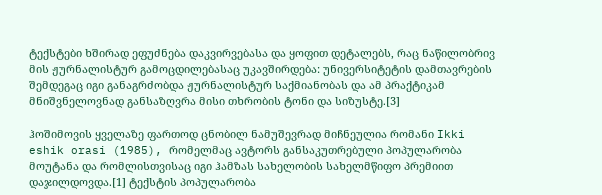ტექსტები ხშირად ეფუძნება დაკვირვებასა და ყოფით დეტალებს, რაც ნაწილობრივ მის ჟურნალისტურ გამოცდილებასაც უკავშირდება: უნივერსიტეტის დამთავრების შემდეგაც იგი განაგრძობდა ჟურნალისტურ საქმიანობას და ამ პრაქტიკამ მნიშვნელოვნად განსაზღვრა მისი თხრობის ტონი და სიზუსტე.[3]

ჰოშიმოვის ყველაზე ფართოდ ცნობილ ნამუშევრად მიჩნეულია რომანი Ikki eshik orasi (1985), რომელმაც ავტორს განსაკუთრებული პოპულარობა მოუტანა და რომლისთვისაც იგი ჰამზას სახელობის სახელმწიფო პრემიით დაჯილდოვდა.[1] ტექსტის პოპულარობა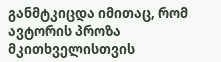განმტკიცდა იმითაც, რომ ავტორის პროზა მკითხველისთვის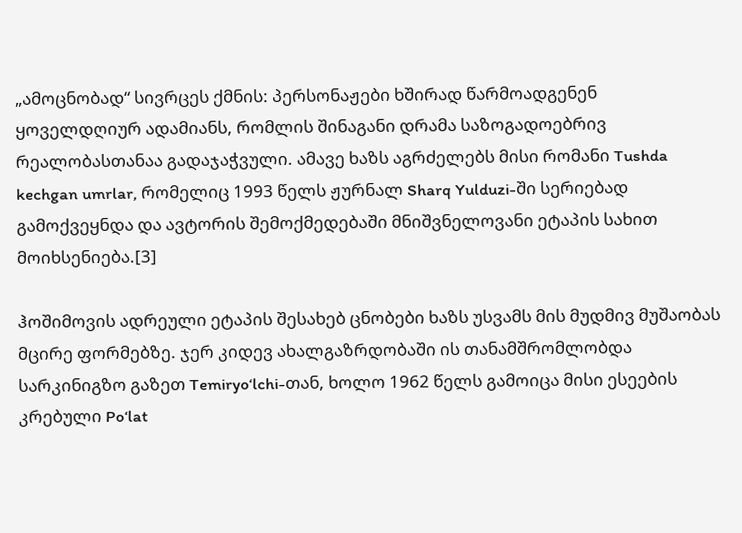„ამოცნობად“ სივრცეს ქმნის: პერსონაჟები ხშირად წარმოადგენენ ყოველდღიურ ადამიანს, რომლის შინაგანი დრამა საზოგადოებრივ რეალობასთანაა გადაჯაჭვული. ამავე ხაზს აგრძელებს მისი რომანი Tushda kechgan umrlar, რომელიც 1993 წელს ჟურნალ Sharq Yulduzi-ში სერიებად გამოქვეყნდა და ავტორის შემოქმედებაში მნიშვნელოვანი ეტაპის სახით მოიხსენიება.[3]

ჰოშიმოვის ადრეული ეტაპის შესახებ ცნობები ხაზს უსვამს მის მუდმივ მუშაობას მცირე ფორმებზე. ჯერ კიდევ ახალგაზრდობაში ის თანამშრომლობდა სარკინიგზო გაზეთ Temiryoʻlchi-თან, ხოლო 1962 წელს გამოიცა მისი ესეების კრებული Po‘lat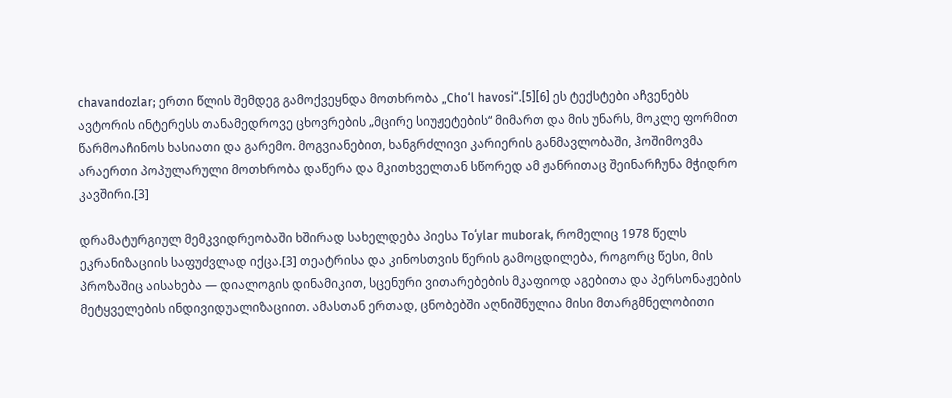chavandozlar; ერთი წლის შემდეგ გამოქვეყნდა მოთხრობა „Cho‘l havosi“.[5][6] ეს ტექსტები აჩვენებს ავტორის ინტერესს თანამედროვე ცხოვრების „მცირე სიუჟეტების“ მიმართ და მის უნარს, მოკლე ფორმით წარმოაჩინოს ხასიათი და გარემო. მოგვიანებით, ხანგრძლივი კარიერის განმავლობაში, ჰოშიმოვმა არაერთი პოპულარული მოთხრობა დაწერა და მკითხველთან სწორედ ამ ჟანრითაც შეინარჩუნა მჭიდრო კავშირი.[3]

დრამატურგიულ მემკვიდრეობაში ხშირად სახელდება პიესა Toʻylar muborak, რომელიც 1978 წელს ეკრანიზაციის საფუძვლად იქცა.[3] თეატრისა და კინოსთვის წერის გამოცდილება, როგორც წესი, მის პროზაშიც აისახება — დიალოგის დინამიკით, სცენური ვითარებების მკაფიოდ აგებითა და პერსონაჟების მეტყველების ინდივიდუალიზაციით. ამასთან ერთად, ცნობებში აღნიშნულია მისი მთარგმნელობითი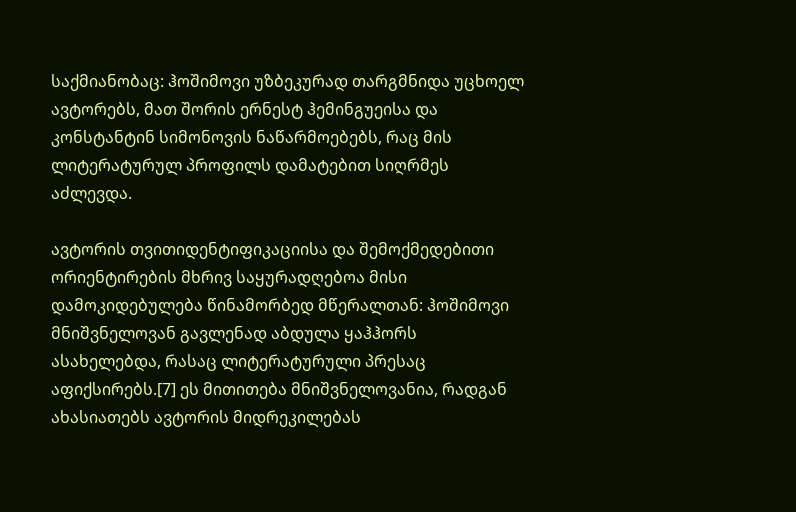საქმიანობაც: ჰოშიმოვი უზბეკურად თარგმნიდა უცხოელ ავტორებს, მათ შორის ერნესტ ჰემინგუეისა და კონსტანტინ სიმონოვის ნაწარმოებებს, რაც მის ლიტერატურულ პროფილს დამატებით სიღრმეს აძლევდა.

ავტორის თვითიდენტიფიკაციისა და შემოქმედებითი ორიენტირების მხრივ საყურადღებოა მისი დამოკიდებულება წინამორბედ მწერალთან: ჰოშიმოვი მნიშვნელოვან გავლენად აბდულა ყაჰჰორს ასახელებდა, რასაც ლიტერატურული პრესაც აფიქსირებს.[7] ეს მითითება მნიშვნელოვანია, რადგან ახასიათებს ავტორის მიდრეკილებას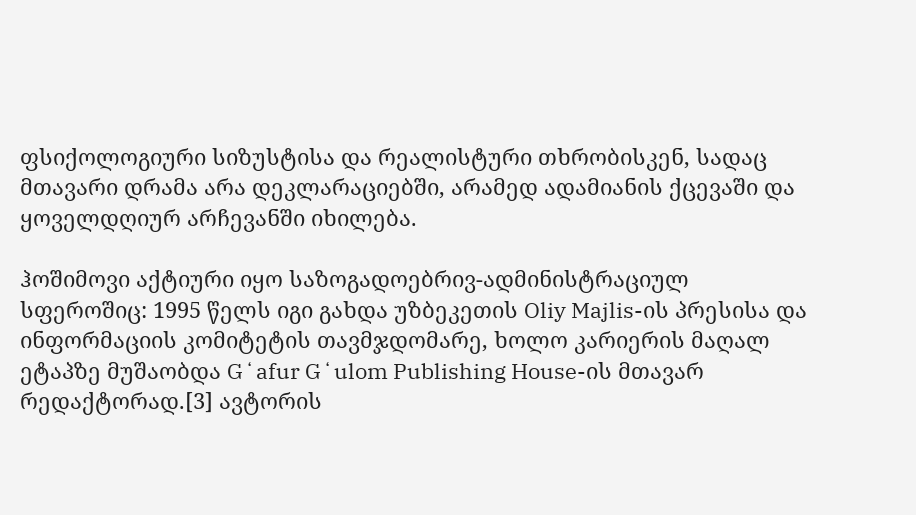ფსიქოლოგიური სიზუსტისა და რეალისტური თხრობისკენ, სადაც მთავარი დრამა არა დეკლარაციებში, არამედ ადამიანის ქცევაში და ყოველდღიურ არჩევანში იხილება.

ჰოშიმოვი აქტიური იყო საზოგადოებრივ-ადმინისტრაციულ სფეროშიც: 1995 წელს იგი გახდა უზბეკეთის Oliy Majlis-ის პრესისა და ინფორმაციის კომიტეტის თავმჯდომარე, ხოლო კარიერის მაღალ ეტაპზე მუშაობდა Gʻafur Gʻulom Publishing House-ის მთავარ რედაქტორად.[3] ავტორის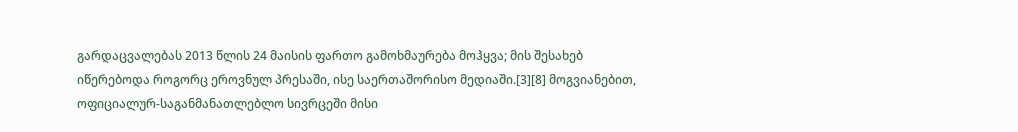გარდაცვალებას 2013 წლის 24 მაისის ფართო გამოხმაურება მოჰყვა; მის შესახებ იწერებოდა როგორც ეროვნულ პრესაში, ისე საერთაშორისო მედიაში.[3][8] მოგვიანებით, ოფიციალურ-საგანმანათლებლო სივრცეში მისი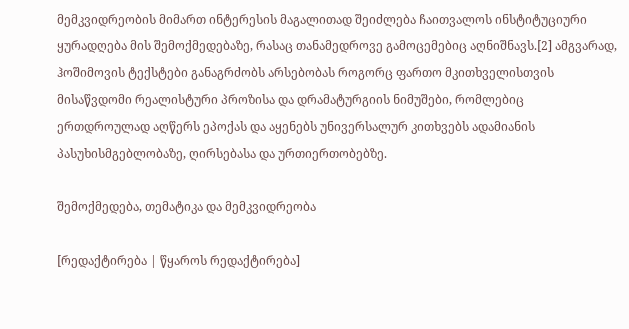მემკვიდრეობის მიმართ ინტერესის მაგალითად შეიძლება ჩაითვალოს ინსტიტუციური ყურადღება მის შემოქმედებაზე, რასაც თანამედროვე გამოცემებიც აღნიშნავს.[2] ამგვარად, ჰოშიმოვის ტექსტები განაგრძობს არსებობას როგორც ფართო მკითხველისთვის მისაწვდომი რეალისტური პროზისა და დრამატურგიის ნიმუშები, რომლებიც ერთდროულად აღწერს ეპოქას და აყენებს უნივერსალურ კითხვებს ადამიანის პასუხისმგებლობაზე, ღირსებასა და ურთიერთობებზე.

შემოქმედება, თემატიკა და მემკვიდრეობა

[რედაქტირება | წყაროს რედაქტირება]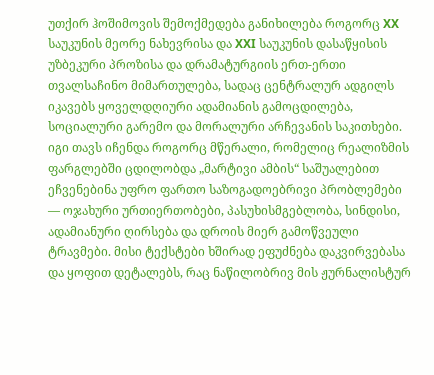უთქირ ჰოშიმოვის შემოქმედება განიხილება როგორც XX საუკუნის მეორე ნახევრისა და XXI საუკუნის დასაწყისის უზბეკური პროზისა და დრამატურგიის ერთ-ერთი თვალსაჩინო მიმართულება, სადაც ცენტრალურ ადგილს იკავებს ყოველდღიური ადამიანის გამოცდილება, სოციალური გარემო და მორალური არჩევანის საკითხები. იგი თავს იჩენდა როგორც მწერალი, რომელიც რეალიზმის ფარგლებში ცდილობდა „მარტივი ამბის“ საშუალებით ეჩვენებინა უფრო ფართო საზოგადოებრივი პრობლემები — ოჯახური ურთიერთობები, პასუხისმგებლობა, სინდისი, ადამიანური ღირსება და დროის მიერ გამოწვეული ტრავმები. მისი ტექსტები ხშირად ეფუძნება დაკვირვებასა და ყოფით დეტალებს, რაც ნაწილობრივ მის ჟურნალისტურ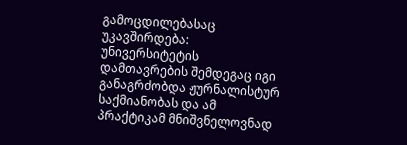გამოცდილებასაც უკავშირდება: უნივერსიტეტის დამთავრების შემდეგაც იგი განაგრძობდა ჟურნალისტურ საქმიანობას და ამ პრაქტიკამ მნიშვნელოვნად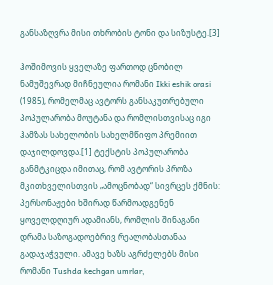განსაზღვრა მისი თხრობის ტონი და სიზუსტე.[3]

ჰოშიმოვის ყველაზე ფართოდ ცნობილ ნამუშევრად მიჩნეულია რომანი Ikki eshik orasi (1985), რომელმაც ავტორს განსაკუთრებული პოპულარობა მოუტანა და რომლისთვისაც იგი ჰამზას სახელობის სახელმწიფო პრემიით დაჯილდოვდა.[1] ტექსტის პოპულარობა განმტკიცდა იმითაც, რომ ავტორის პროზა მკითხველისთვის „ამოცნობად“ სივრცეს ქმნის: პერსონაჟები ხშირად წარმოადგენენ ყოველდღიურ ადამიანს, რომლის შინაგანი დრამა საზოგადოებრივ რეალობასთანაა გადაჯაჭვული. ამავე ხაზს აგრძელებს მისი რომანი Tushda kechgan umrlar,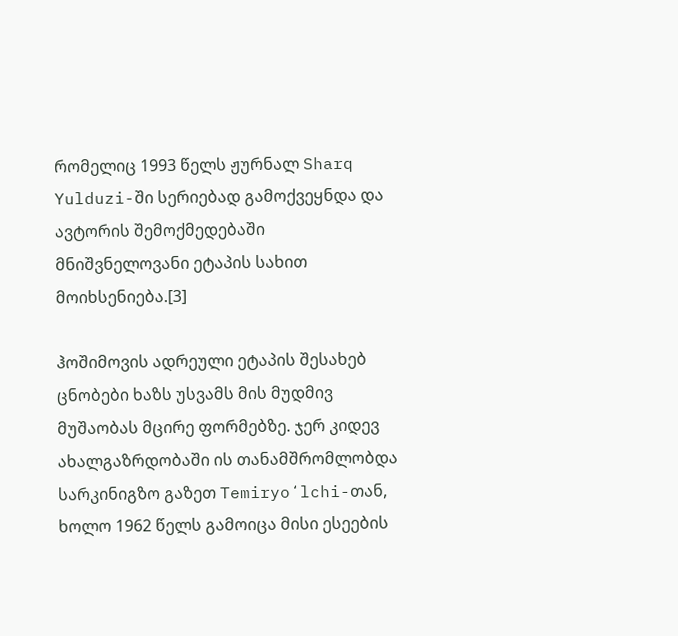რომელიც 1993 წელს ჟურნალ Sharq Yulduzi-ში სერიებად გამოქვეყნდა და ავტორის შემოქმედებაში მნიშვნელოვანი ეტაპის სახით მოიხსენიება.[3]

ჰოშიმოვის ადრეული ეტაპის შესახებ ცნობები ხაზს უსვამს მის მუდმივ მუშაობას მცირე ფორმებზე. ჯერ კიდევ ახალგაზრდობაში ის თანამშრომლობდა სარკინიგზო გაზეთ Temiryoʻlchi-თან, ხოლო 1962 წელს გამოიცა მისი ესეების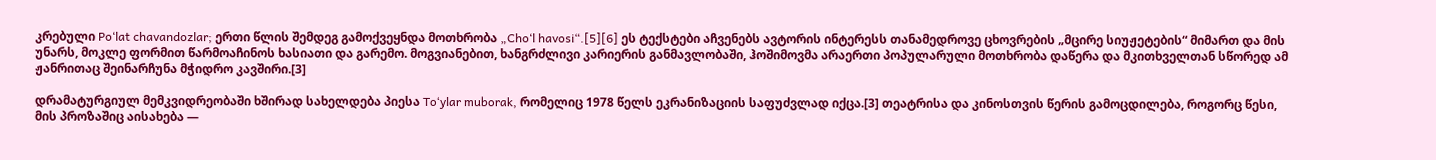კრებული Po‘lat chavandozlar; ერთი წლის შემდეგ გამოქვეყნდა მოთხრობა „Cho‘l havosi“.[5][6] ეს ტექსტები აჩვენებს ავტორის ინტერესს თანამედროვე ცხოვრების „მცირე სიუჟეტების“ მიმართ და მის უნარს, მოკლე ფორმით წარმოაჩინოს ხასიათი და გარემო. მოგვიანებით, ხანგრძლივი კარიერის განმავლობაში, ჰოშიმოვმა არაერთი პოპულარული მოთხრობა დაწერა და მკითხველთან სწორედ ამ ჟანრითაც შეინარჩუნა მჭიდრო კავშირი.[3]

დრამატურგიულ მემკვიდრეობაში ხშირად სახელდება პიესა Toʻylar muborak, რომელიც 1978 წელს ეკრანიზაციის საფუძვლად იქცა.[3] თეატრისა და კინოსთვის წერის გამოცდილება, როგორც წესი, მის პროზაშიც აისახება —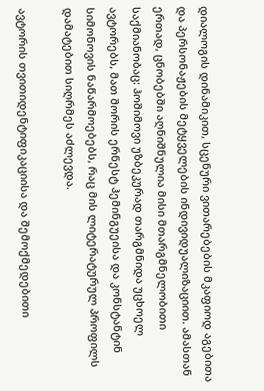დიალოგის დინამიკით, სცენური ვითარებების მკაფიოდ აგებითა და პერსონაჟების მეტყველების ინდივიდუალიზაციით. ამასთან ერთად, ცნობებში აღნიშნულია მისი მთარგმნელობითი საქმიანობაც: ჰოშიმოვი უზბეკურად თარგმნიდა უცხოელ ავტორებს, მათ შორის ერნესტ ჰემინგუეისა და კონსტანტინ სიმონოვის ნაწარმოებებს, რაც მის ლიტერატურულ პროფილს დამატებით სიღრმეს აძლევდა.

ავტორის თვითიდენტიფიკაციისა და შემოქმედებითი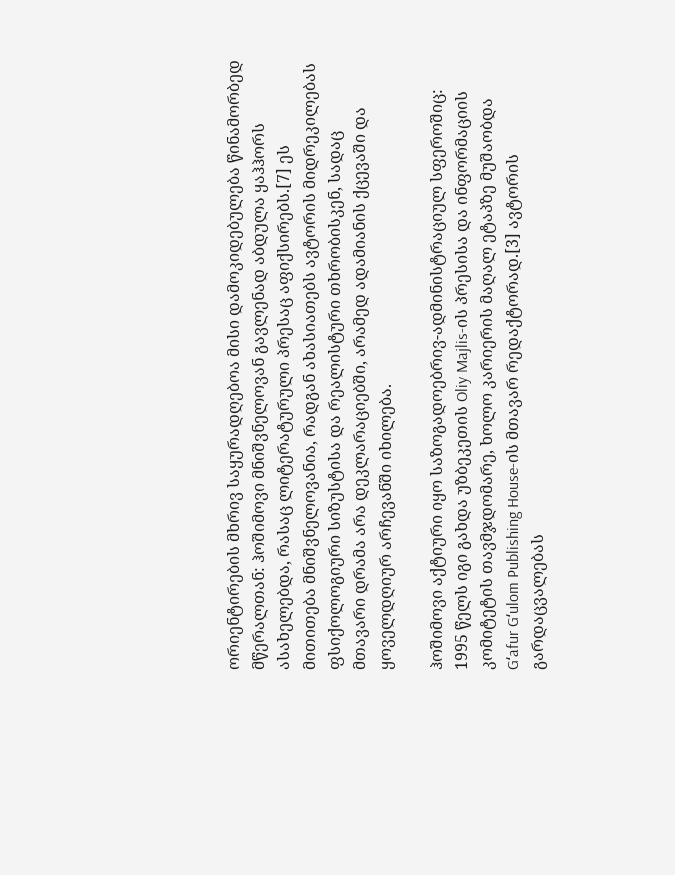ორიენტირების მხრივ საყურადღებოა მისი დამოკიდებულება წინამორბედ მწერალთან: ჰოშიმოვი მნიშვნელოვან გავლენად აბდულა ყაჰჰორს ასახელებდა, რასაც ლიტერატურული პრესაც აფიქსირებს.[7] ეს მითითება მნიშვნელოვანია, რადგან ახასიათებს ავტორის მიდრეკილებას ფსიქოლოგიური სიზუსტისა და რეალისტური თხრობისკენ, სადაც მთავარი დრამა არა დეკლარაციებში, არამედ ადამიანის ქცევაში და ყოველდღიურ არჩევანში იხილება.

ჰოშიმოვი აქტიური იყო საზოგადოებრივ-ადმინისტრაციულ სფეროშიც: 1995 წელს იგი გახდა უზბეკეთის Oliy Majlis-ის პრესისა და ინფორმაციის კომიტეტის თავმჯდომარე, ხოლო კარიერის მაღალ ეტაპზე მუშაობდა Gʻafur Gʻulom Publishing House-ის მთავარ რედაქტორად.[3] ავტორის გარდაცვალებას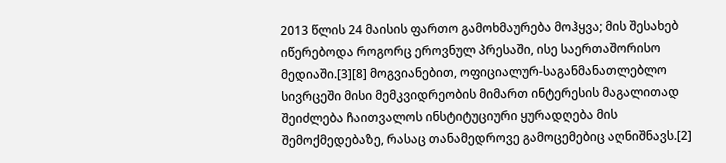2013 წლის 24 მაისის ფართო გამოხმაურება მოჰყვა; მის შესახებ იწერებოდა როგორც ეროვნულ პრესაში, ისე საერთაშორისო მედიაში.[3][8] მოგვიანებით, ოფიციალურ-საგანმანათლებლო სივრცეში მისი მემკვიდრეობის მიმართ ინტერესის მაგალითად შეიძლება ჩაითვალოს ინსტიტუციური ყურადღება მის შემოქმედებაზე, რასაც თანამედროვე გამოცემებიც აღნიშნავს.[2]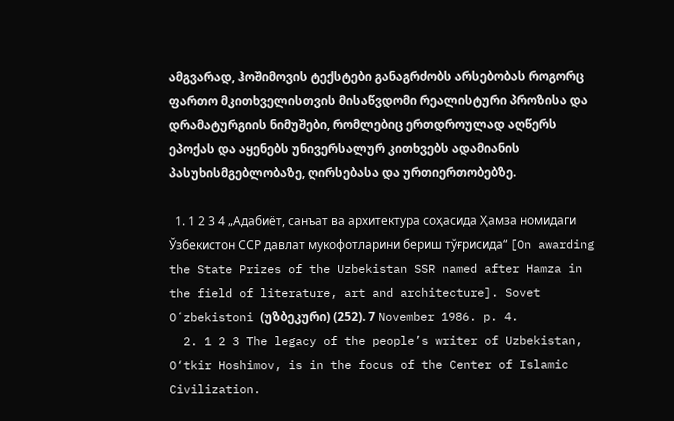ამგვარად, ჰოშიმოვის ტექსტები განაგრძობს არსებობას როგორც ფართო მკითხველისთვის მისაწვდომი რეალისტური პროზისა და დრამატურგიის ნიმუშები, რომლებიც ერთდროულად აღწერს ეპოქას და აყენებს უნივერსალურ კითხვებს ადამიანის პასუხისმგებლობაზე, ღირსებასა და ურთიერთობებზე.

  1. 1 2 3 4 „Адабиёт, санъат ва архитектура соҳасида Ҳамза номидаги Ўзбекистон ССР давлат мукофотларини бериш тўғрисида“ [On awarding the State Prizes of the Uzbekistan SSR named after Hamza in the field of literature, art and architecture]. Sovet Oʻzbekistoni (უზბეკური) (252). 7 November 1986. p. 4.
  2. 1 2 3 The legacy of the people’s writer of Uzbekistan, O‘tkir Hoshimov, is in the focus of the Center of Islamic Civilization.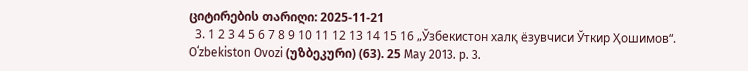ციტირების თარიღი: 2025-11-21
  3. 1 2 3 4 5 6 7 8 9 10 11 12 13 14 15 16 „Ўзбекистон халқ ёзувчиси Ўткир Ҳошимов“. Oʻzbekiston Ovozi (უზბეკური) (63). 25 May 2013. p. 3.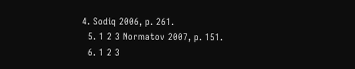4. Sodiq 2006, p. 261.
  5. 1 2 3 Normatov 2007, p. 151.
  6. 1 2 3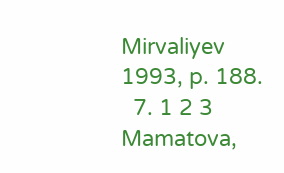Mirvaliyev 1993, p. 188.
  7. 1 2 3 Mamatova,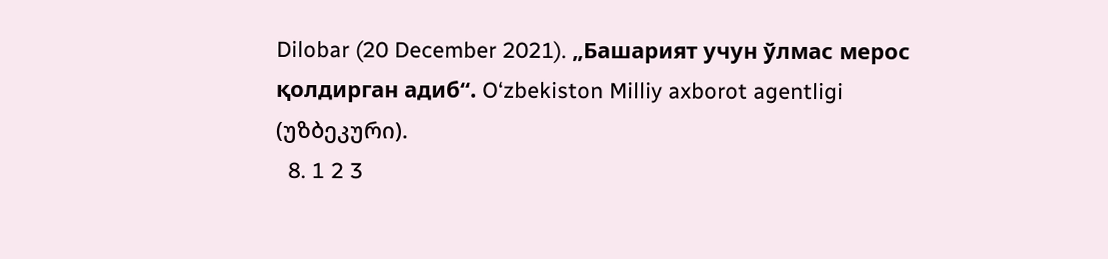Dilobar (20 December 2021). „Башарият учун ўлмас мерос қолдирган адиб“. O‘zbekiston Milliy axborot agentligi (უზბეკური).
  8. 1 2 3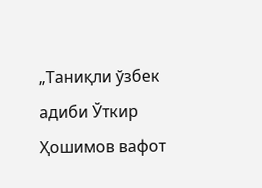„Таниқли ўзбек адиби Ўткир Ҳошимов вафот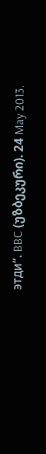этди“. BBC (უზბეკური). 24 May 2013.